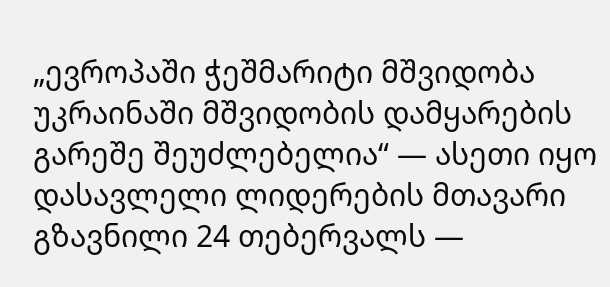„ევროპაში ჭეშმარიტი მშვიდობა უკრაინაში მშვიდობის დამყარების გარეშე შეუძლებელია“ — ასეთი იყო დასავლელი ლიდერების მთავარი გზავნილი 24 თებერვალს —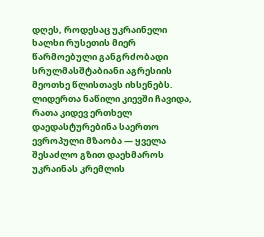დღეს, როდესაც უკრაინელი ხალხი რუსეთის მიერ წარმოებული განგრძობადი სრულმასშტაბიანი აგრესიის მეოთხე წლისთავს იხსენებს.
ლიდერთა ნაწილი კიევში ჩავიდა, რათა კიდევ ერთხელ დაედასტურებინა საერთო ევროპული მზაობა — ყველა შესაძლო გზით დაეხმაროს უკრაინას კრემლის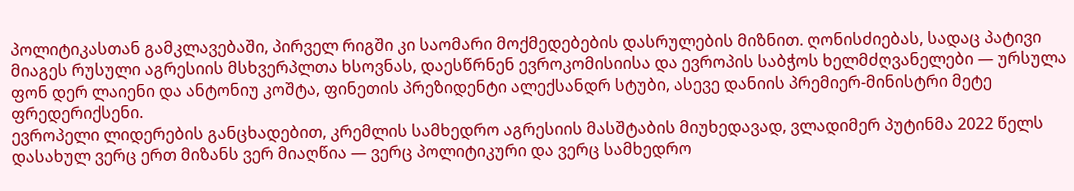პოლიტიკასთან გამკლავებაში, პირველ რიგში კი საომარი მოქმედებების დასრულების მიზნით. ღონისძიებას, სადაც პატივი მიაგეს რუსული აგრესიის მსხვერპლთა ხსოვნას, დაესწრნენ ევროკომისიისა და ევროპის საბჭოს ხელმძღვანელები — ურსულა ფონ დერ ლაიენი და ანტონიუ კოშტა, ფინეთის პრეზიდენტი ალექსანდრ სტუბი, ასევე დანიის პრემიერ-მინისტრი მეტე ფრედერიქსენი.
ევროპელი ლიდერების განცხადებით, კრემლის სამხედრო აგრესიის მასშტაბის მიუხედავად, ვლადიმერ პუტინმა 2022 წელს დასახულ ვერც ერთ მიზანს ვერ მიაღწია — ვერც პოლიტიკური და ვერც სამხედრო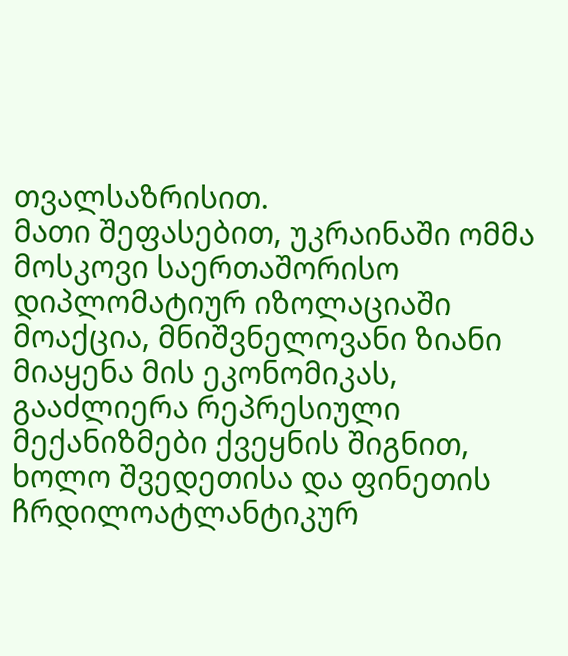თვალსაზრისით.
მათი შეფასებით, უკრაინაში ომმა მოსკოვი საერთაშორისო დიპლომატიურ იზოლაციაში მოაქცია, მნიშვნელოვანი ზიანი მიაყენა მის ეკონომიკას, გააძლიერა რეპრესიული მექანიზმები ქვეყნის შიგნით, ხოლო შვედეთისა და ფინეთის ჩრდილოატლანტიკურ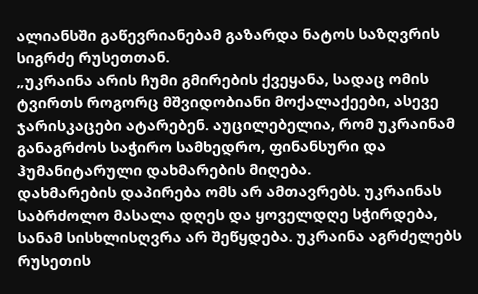ალიანსში გაწევრიანებამ გაზარდა ნატოს საზღვრის სიგრძე რუსეთთან.
„უკრაინა არის ჩუმი გმირების ქვეყანა, სადაც ომის ტვირთს როგორც მშვიდობიანი მოქალაქეები, ასევე ჯარისკაცები ატარებენ. აუცილებელია, რომ უკრაინამ განაგრძოს საჭირო სამხედრო, ფინანსური და ჰუმანიტარული დახმარების მიღება.
დახმარების დაპირება ომს არ ამთავრებს. უკრაინას საბრძოლო მასალა დღეს და ყოველდღე სჭირდება, სანამ სისხლისღვრა არ შეწყდება. უკრაინა აგრძელებს რუსეთის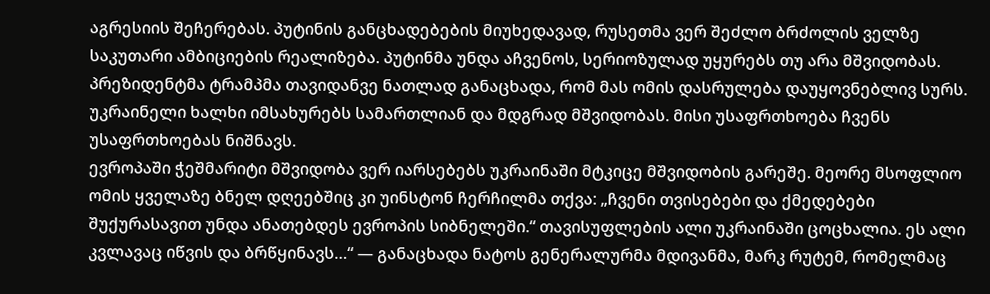აგრესიის შეჩერებას. პუტინის განცხადებების მიუხედავად, რუსეთმა ვერ შეძლო ბრძოლის ველზე საკუთარი ამბიციების რეალიზება. პუტინმა უნდა აჩვენოს, სერიოზულად უყურებს თუ არა მშვიდობას. პრეზიდენტმა ტრამპმა თავიდანვე ნათლად განაცხადა, რომ მას ომის დასრულება დაუყოვნებლივ სურს. უკრაინელი ხალხი იმსახურებს სამართლიან და მდგრად მშვიდობას. მისი უსაფრთხოება ჩვენს უსაფრთხოებას ნიშნავს.
ევროპაში ჭეშმარიტი მშვიდობა ვერ იარსებებს უკრაინაში მტკიცე მშვიდობის გარეშე. მეორე მსოფლიო ომის ყველაზე ბნელ დღეებშიც კი უინსტონ ჩერჩილმა თქვა: „ჩვენი თვისებები და ქმედებები შუქურასავით უნდა ანათებდეს ევროპის სიბნელეში.“ თავისუფლების ალი უკრაინაში ცოცხალია. ეს ალი კვლავაც იწვის და ბრწყინავს…“ — განაცხადა ნატოს გენერალურმა მდივანმა, მარკ რუტემ, რომელმაც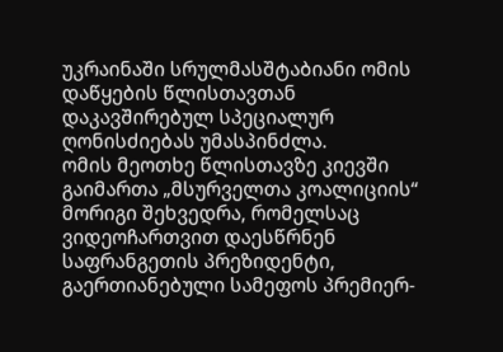უკრაინაში სრულმასშტაბიანი ომის დაწყების წლისთავთან დაკავშირებულ სპეციალურ ღონისძიებას უმასპინძლა.
ომის მეოთხე წლისთავზე კიევში გაიმართა „მსურველთა კოალიციის“ მორიგი შეხვედრა, რომელსაც ვიდეოჩართვით დაესწრნენ საფრანგეთის პრეზიდენტი, გაერთიანებული სამეფოს პრემიერ-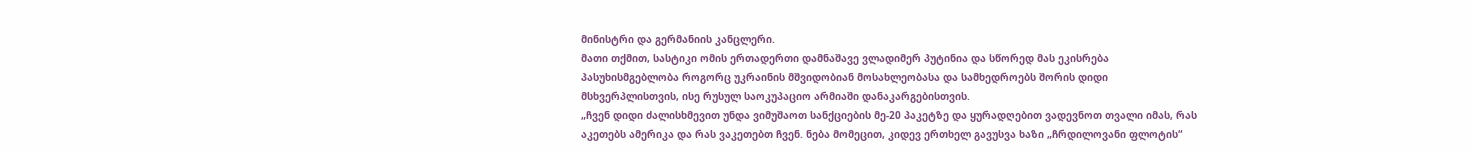მინისტრი და გერმანიის კანცლერი.
მათი თქმით, სასტიკი ომის ერთადერთი დამნაშავე ვლადიმერ პუტინია და სწორედ მას ეკისრება პასუხისმგებლობა როგორც უკრაინის მშვიდობიან მოსახლეობასა და სამხედროებს შორის დიდი მსხვერპლისთვის, ისე რუსულ საოკუპაციო არმიაში დანაკარგებისთვის.
„ჩვენ დიდი ძალისხმევით უნდა ვიმუშაოთ სანქციების მე-20 პაკეტზე და ყურადღებით ვადევნოთ თვალი იმას, რას აკეთებს ამერიკა და რას ვაკეთებთ ჩვენ. ნება მომეცით, კიდევ ერთხელ გავუსვა ხაზი „ჩრდილოვანი ფლოტის“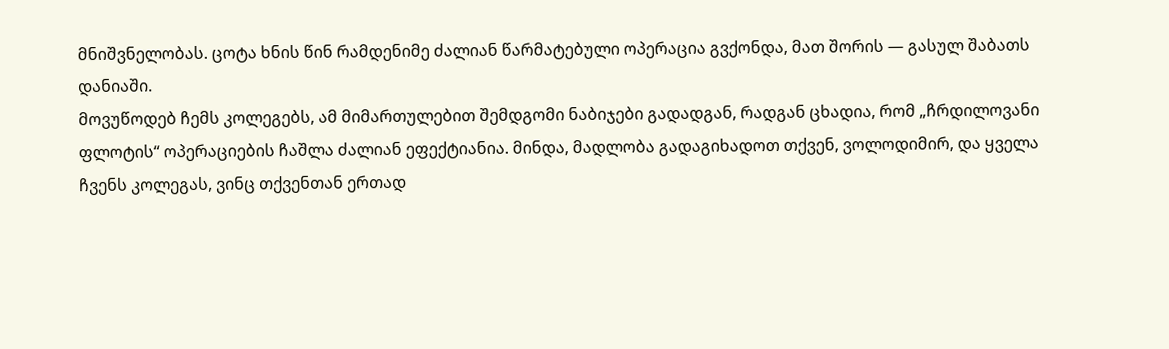მნიშვნელობას. ცოტა ხნის წინ რამდენიმე ძალიან წარმატებული ოპერაცია გვქონდა, მათ შორის — გასულ შაბათს დანიაში.
მოვუწოდებ ჩემს კოლეგებს, ამ მიმართულებით შემდგომი ნაბიჯები გადადგან, რადგან ცხადია, რომ „ჩრდილოვანი ფლოტის“ ოპერაციების ჩაშლა ძალიან ეფექტიანია. მინდა, მადლობა გადაგიხადოთ თქვენ, ვოლოდიმირ, და ყველა ჩვენს კოლეგას, ვინც თქვენთან ერთად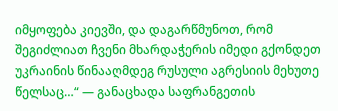იმყოფება კიევში, და დაგარწმუნოთ, რომ შეგიძლიათ ჩვენი მხარდაჭერის იმედი გქონდეთ უკრაინის წინააღმდეგ რუსული აგრესიის მეხუთე წელსაც…“ — განაცხადა საფრანგეთის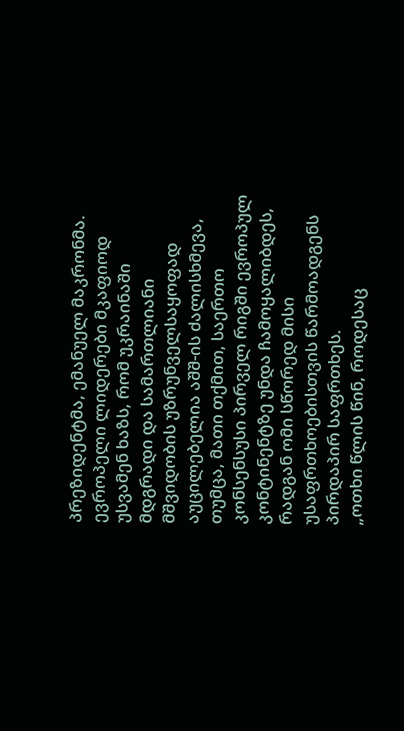პრეზიდენტმა, ემანუელ მაკრონმა.
ევროპელი ლიდერები მკაფიოდ უსვამენ ხაზს, რომ უკრაინაში მდგრადი და სამართლიანი მშვიდობის უზრუნველსაყოფად აუცილებელია აშშ-ის ძალისხმევა, თუმცა, მათი თქმით, საერთო კონსენსუსი პირველ რიგში ევროპულ კონტინენტზე უნდა ჩამოყალიბდეს, რადგან ომი სწორედ მისი უსაფრთხოებისთვის წარმოადგენს პირდაპირ საფრთხეს.
„ოთხი წლის წინ, როდესაც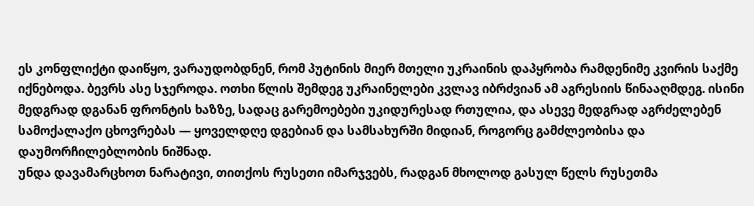ეს კონფლიქტი დაიწყო, ვარაუდობდნენ, რომ პუტინის მიერ მთელი უკრაინის დაპყრობა რამდენიმე კვირის საქმე იქნებოდა. ბევრს ასე სჯეროდა. ოთხი წლის შემდეგ უკრაინელები კვლავ იბრძვიან ამ აგრესიის წინააღმდეგ. ისინი მედგრად დგანან ფრონტის ხაზზე, სადაც გარემოებები უკიდურესად რთულია, და ასევე მედგრად აგრძელებენ სამოქალაქო ცხოვრებას — ყოველდღე დგებიან და სამსახურში მიდიან, როგორც გამძლეობისა და დაუმორჩილებლობის ნიშნად.
უნდა დავამარცხოთ ნარატივი, თითქოს რუსეთი იმარჯვებს, რადგან მხოლოდ გასულ წელს რუსეთმა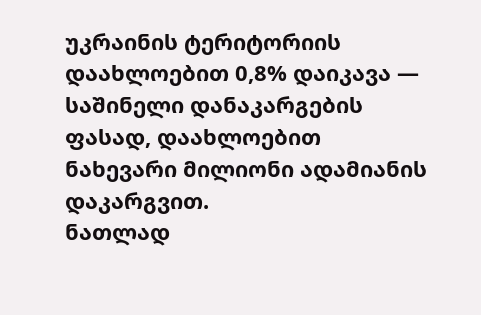უკრაინის ტერიტორიის დაახლოებით 0,8% დაიკავა — საშინელი დანაკარგების ფასად, დაახლოებით ნახევარი მილიონი ადამიანის დაკარგვით.
ნათლად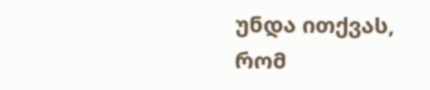უნდა ითქვას, რომ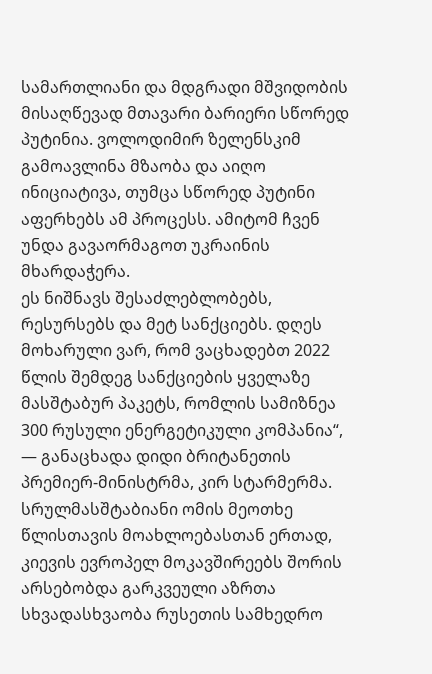სამართლიანი და მდგრადი მშვიდობის მისაღწევად მთავარი ბარიერი სწორედ პუტინია. ვოლოდიმირ ზელენსკიმ გამოავლინა მზაობა და აიღო ინიციატივა, თუმცა სწორედ პუტინი აფერხებს ამ პროცესს. ამიტომ ჩვენ უნდა გავაორმაგოთ უკრაინის მხარდაჭერა.
ეს ნიშნავს შესაძლებლობებს, რესურსებს და მეტ სანქციებს. დღეს მოხარული ვარ, რომ ვაცხადებთ 2022 წლის შემდეგ სანქციების ყველაზე მასშტაბურ პაკეტს, რომლის სამიზნეა 300 რუსული ენერგეტიკული კომპანია“, — განაცხადა დიდი ბრიტანეთის პრემიერ-მინისტრმა, კირ სტარმერმა.
სრულმასშტაბიანი ომის მეოთხე წლისთავის მოახლოებასთან ერთად, კიევის ევროპელ მოკავშირეებს შორის არსებობდა გარკვეული აზრთა სხვადასხვაობა რუსეთის სამხედრო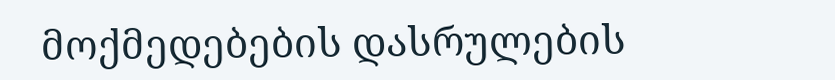მოქმედებების დასრულების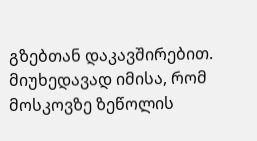გზებთან დაკავშირებით.
მიუხედავად იმისა, რომ მოსკოვზე ზეწოლის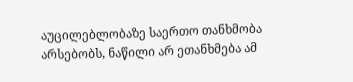აუცილებლობაზე საერთო თანხმობა არსებობს, ნაწილი არ ეთანხმება ამ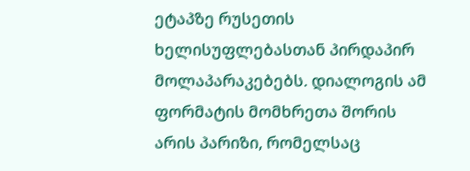ეტაპზე რუსეთის ხელისუფლებასთან პირდაპირ მოლაპარაკებებს. დიალოგის ამ ფორმატის მომხრეთა შორის არის პარიზი, რომელსაც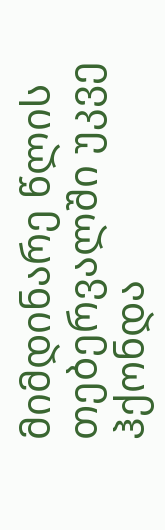მიმდინარე წლის თებერვალში უკვე ჰქონდა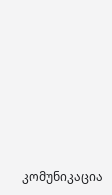კომუნიკაცია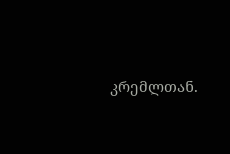კრემლთან.